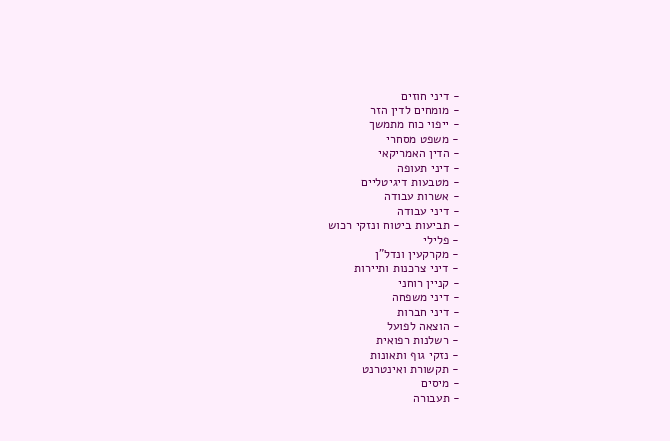- דיני חוזים
- מומחים לדין הזר
- ייפוי כוח מתמשך
- משפט מסחרי
- הדין האמריקאי
- דיני תעופה
- מטבעות דיגיטליים
- אשרות עבודה
- דיני עבודה
- תביעות ביטוח ונזקי רכוש
- פלילי
- מקרקעין ונדל"ן
- דיני צרכנות ותיירות
- קניין רוחני
- דיני משפחה
- דיני חברות
- הוצאה לפועל
- רשלנות רפואית
- נזקי גוף ותאונות
- תקשורת ואינטרנט
- מיסים
- תעבורה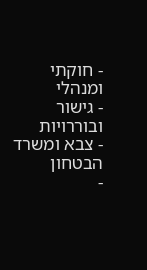- חוקתי ומנהלי
- גישור ובוררויות
- צבא ומשרד הבטחון
-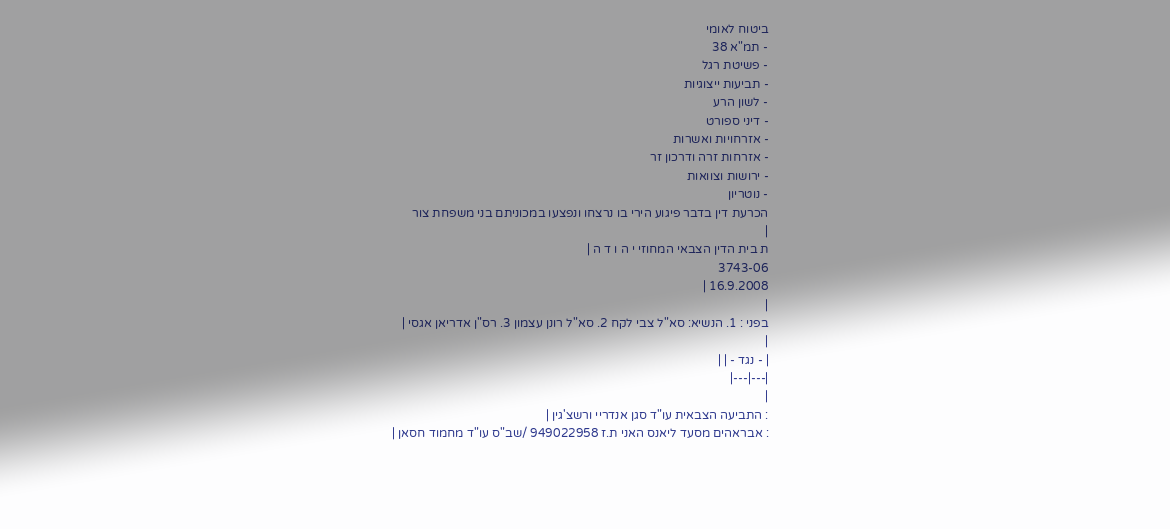ביטוח לאומי
- תמ"א 38
- פשיטת רגל
- תביעות ייצוגיות
- לשון הרע
- דיני ספורט
- אזרחויות ואשרות
- אזרחות זרה ודרכון זר
- ירושות וצוואות
- נוטריון
הכרעת דין בדבר פיגוע הירי בו נרצחו ונפצעו במכוניתם בני משפחת צור
|
ת בית הדין הצבאי המחוזי י ה ו ד ה |
3743-06
16.9.2008 |
|
בפני : 1. הנשיא: סא"ל צבי לקח 2. סא"ל רונן עצמון 3. רס"ן אדריאן אגסי |
|
| - נגד - | |
|---|---|
|
: התביעה הצבאית עו"ד סגן אנדריי ורשצ'גין |
: אבראהים מסעד ליאנס האני ת.ז 949022958 /שב"ס עו"ד מחמוד חסאן |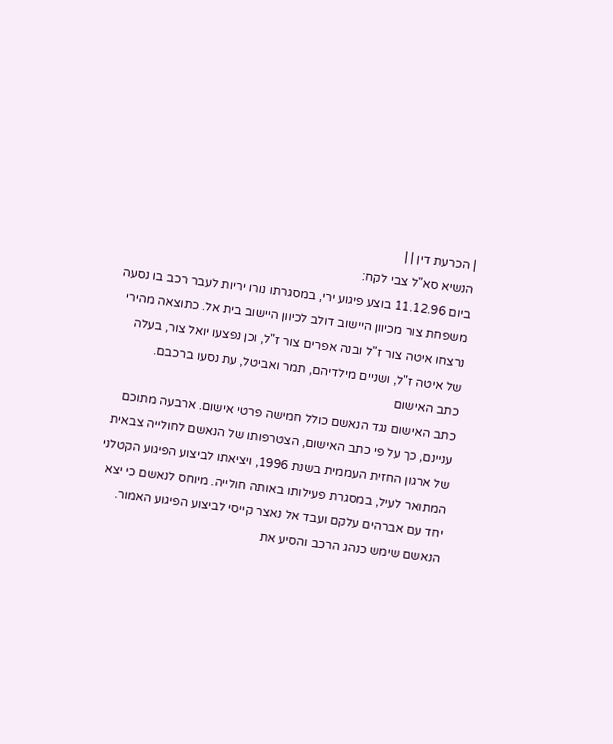| הכרעת דין | |
הנשיא סא"ל צבי לקח:
ביום 11.12.96 בוצע פיגוע ירי, במסגרתו נורו יריות לעבר רכב בו נסעה משפחת צור מכיוון היישוב דולב לכיוון היישוב בית אל. כתוצאה מהירי נרצחו איטה צור ז"ל ובנה אפרים צור ז"ל, וכן נפצעו יואל צור, בעלה של איטה ז"ל, ושניים מילדיהם, תמר ואביטל, עת נסעו ברכבם.
כתב האישום
כתב האישום נגד הנאשם כולל חמישה פרטי אישום. ארבעה מתוכם עניינם, כך על פי כתב האישום, הצטרפותו של הנאשם לחולייה צבאית של ארגון החזית העממית בשנת 1996, ויציאתו לביצוע הפיגוע הקטלני המתואר לעיל, במסגרת פעילותו באותה חולייה. מיוחס לנאשם כי יצא יחד עם אברהים עלקם ועבד אל נאצר קייסי לביצוע הפיגוע האמור. הנאשם שימש כנהג הרכב והסיע את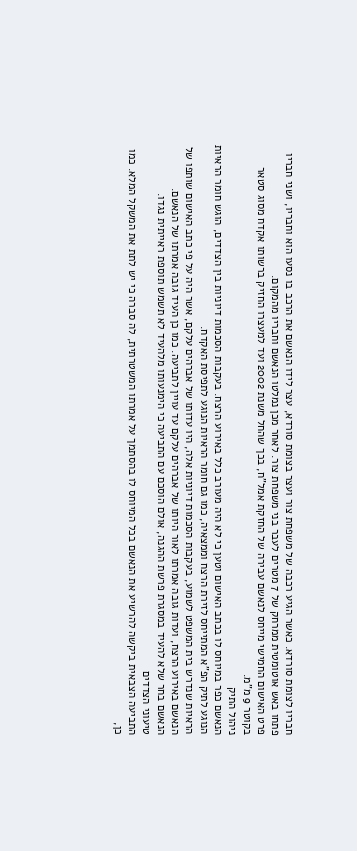חבריו לצומת סורדא. כאשר הגיע רכבה של משפחת צור ועצר בצומת סורדא, עצר לידו הנאשם את הרכב בו נסעו הוא וחבריו, ושני חבריו פתחו באש אוטומטית ממרחק של 7 מטרים לעבר בני משפחת צור. לאחר מכן נמלטו הנאשם וחבריו מהמקום.
פרט האישום החמישי מייחס לנאשם עבירה של החזקת אמל"ח, בכך שהחל משנת 2002 ועד למעצרו החזיק ברשותו אקדח מסוג סטאר בקוטר 9 מ"מ.
ניהול התיק
הנאשם כפר במיוחס לו בכתב האישום וטען כי לא היה מעורב כלל באירוע הרצח. בעקבות הסכמות דיוניות בין הצדדים, הוגש חומר הראיות הנוגע לתיק הפ"א המתייחס לזירת הרצח וממצאיה, כמו גם חומר הראיות הנוגע לתפיסת האקדח.
הראיות שנדרש בית המשפט לשמוע, בעקבות הסכמות דיוניות אלה, היו עדותו של אברהים עלקם, אשר היה על פי כתב האישום שותפו של הנאשם באירוע הרצח, ועדות גובה אמרתו לאור היותו של אברהים עלקם עד עויין לתביעה. כמו כן העיד גובה אמרתו של הנאשם.
הנאשם בחר שלא להעיד במסגרת פרשת ההגנה, אולם הוסכם עם התביעה כי הימנעותו מלהעיד לא תשמש תוספת ראייתית נגדו.
טיעוני הצדדים
התביעה הצבאית ביקשה להרשיע את הנאשם בכל המיוחס לו בהסתמך על אמרתו המשטרתית, לה סברה כי יש לתת את המשקל המלא. כמו כן,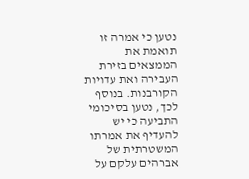נטען כי אמרה זו תואמת את הממצאים בזירת העבירה ואת עדויות הקורבנות. בנוסף לכך, נטען בסיכומי התביעה כי יש להעדיף את אמרתו המשטרתית של אברהים עלקם על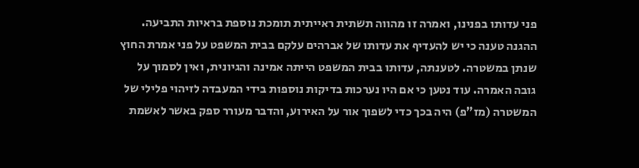פני עדותו בפנינו, ואמרה זו מהווה תשתית ראייתית תומכת נוספת בראיות התביעה.
ההגנה טענה כי יש להעדיף את עדותו של אברהים עלקם בבית המשפט על פני אמרת החוץ שנתן במשטרה. לטענתה, עדותו בבית המשפט הייתה אמינה והגיונית, ואין לסמוך על גובה האמרה. עוד נטען כי אם היו נערכות בדיקות נוספות בידי המעבדה לזיהוי פלילי של המשטרה (מז"פ) היה בכך כדי לשפוך אור על האירוע, והדבר מעורר ספק באשר לאשמת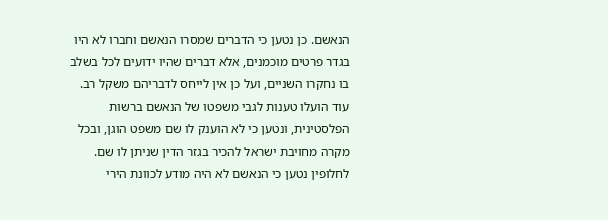הנאשם. כן נטען כי הדברים שמסרו הנאשם וחברו לא היו בגדר פרטים מוכמנים, אלא דברים שהיו ידועים לכל בשלב בו נחקרו השניים, ועל כן אין לייחס לדבריהם משקל רב. עוד הועלו טענות לגבי משפטו של הנאשם ברשות הפלסטינית, ונטען כי לא הוענק לו שם משפט הוגן, ובכל מקרה מחויבת ישראל להכיר בגזר הדין שניתן לו שם. לחלופין נטען כי הנאשם לא היה מודע לכוונת הירי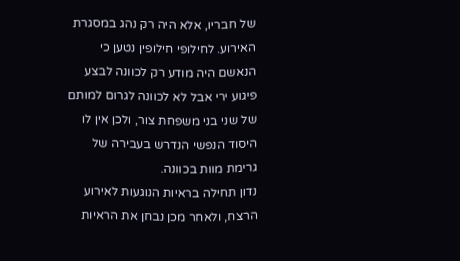של חבריו, אלא היה רק נהג במסגרת האירוע. לחילופי חילופין נטען כי הנאשם היה מודע רק לכוונה לבצע פיגוע ירי אבל לא לכוונה לגרום למותם של שני בני משפחת צור, ולכן אין לו היסוד הנפשי הנדרש בעבירה של גרימת מוות בכוונה.
נדון תחילה בראיות הנוגעות לאירוע הרצח, ולאחר מכן נבחן את הראיות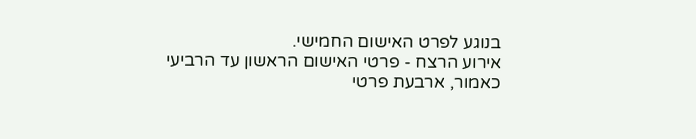בנוגע לפרט האישום החמישי.
אירוע הרצח - פרטי האישום הראשון עד הרביעי
כאמור, ארבעת פרטי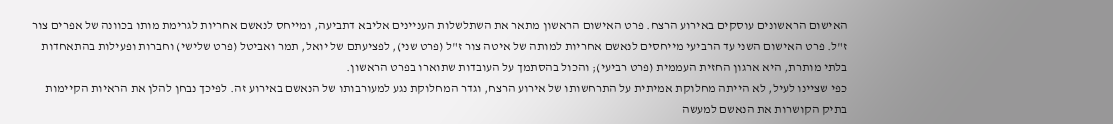האישום הראשונים עוסקים באירוע הרצח. פרט האישום הראשון מתאר את השתלשלות העניינים אליבא דתביעה, ומייחס לנאשם אחריות לגרימת מותו בכוונה של אפרים צור ז"ל. פרט האישום השני עד הרביעי מייחסים לנאשם אחריות למותה של איטה צור ז"ל (פרט שני), לפציעתם של יואל, תמר ואביטל (פרט שלישי) וחברות ופעילות בהתאחדות בלתי מותרת, היא ארגון החזית העממית (פרט רביעי); והכול בהסתמך על העובדות שתוארו בפרט הראשון.
כפי שציינו לעיל, לא הייתה מחלוקת אמיתית על התרחשותו של אירוע הרצח, וגדר המחלוקת נגע למעורבותו של הנאשם באירוע זה. לפיכך נבחן להלן את הראיות הקיימות בתיק הקושרות את הנאשם למעשה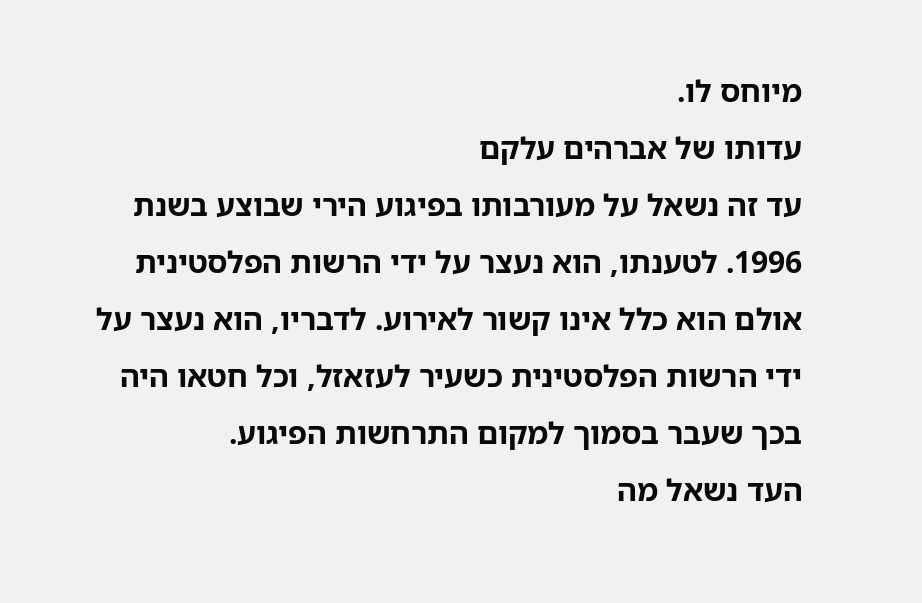מיוחס לו.
עדותו של אברהים עלקם
עד זה נשאל על מעורבותו בפיגוע הירי שבוצע בשנת 1996. לטענתו, הוא נעצר על ידי הרשות הפלסטינית אולם הוא כלל אינו קשור לאירוע. לדבריו, הוא נעצר על ידי הרשות הפלסטינית כשעיר לעזאזל, וכל חטאו היה בכך שעבר בסמוך למקום התרחשות הפיגוע.
העד נשאל מה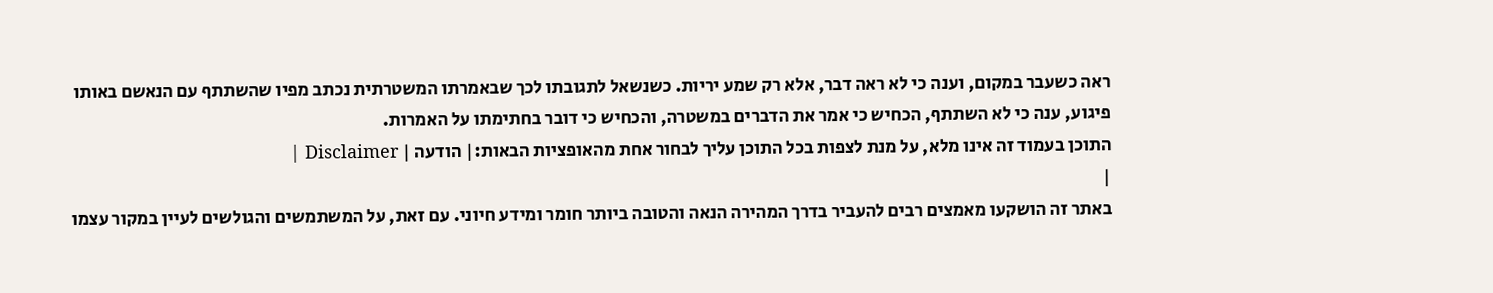ראה כשעבר במקום, וענה כי לא ראה דבר, אלא רק שמע יריות. כשנשאל לתגובתו לכך שבאמרתו המשטרתית נכתב מפיו שהשתתף עם הנאשם באותו פיגוע, ענה כי לא השתתף, הכחיש כי אמר את הדברים במשטרה, והכחיש כי דובר בחתימתו על האמרות.
התוכן בעמוד זה אינו מלא, על מנת לצפות בכל התוכן עליך לבחור אחת מהאופציות הבאות:| הודעה | Disclaimer |
|
באתר זה הושקעו מאמצים רבים להעביר בדרך המהירה הנאה והטובה ביותר חומר ומידע חיוני. עם זאת, על המשתמשים והגולשים לעיין במקור עצמו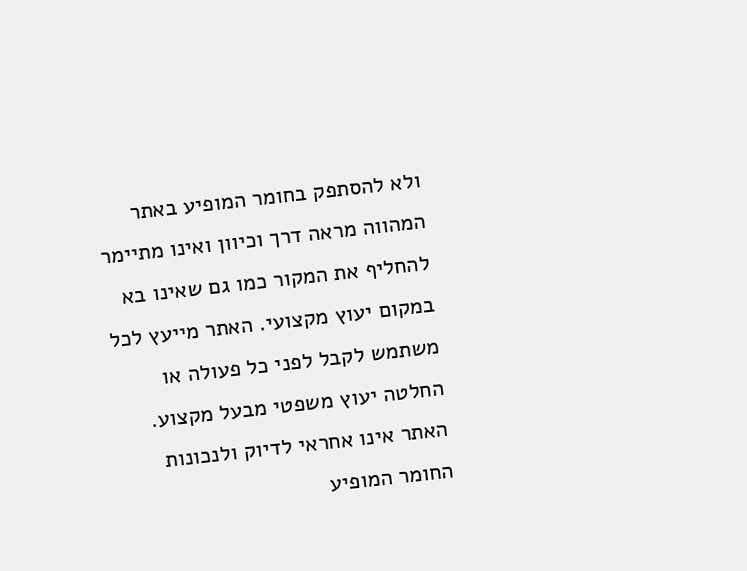ולא להסתפק בחומר המופיע באתר המהווה מראה דרך וכיוון ואינו מתיימר להחליף את המקור כמו גם שאינו בא במקום יעוץ מקצועי. האתר מייעץ לכל משתמש לקבל לפני כל פעולה או החלטה יעוץ משפטי מבעל מקצוע. האתר אינו אחראי לדיוק ולנכונות החומר המופיע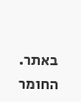באתר. החומר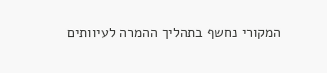המקורי נחשף בתהליך ההמרה לעיוותים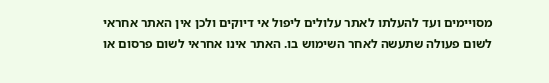מסויימים ועד להעלתו לאתר עלולים ליפול אי דיוקים ולכן אין האתר אחראי לשום פעולה שתעשה לאחר השימוש בו. האתר אינו אחראי לשום פרסום או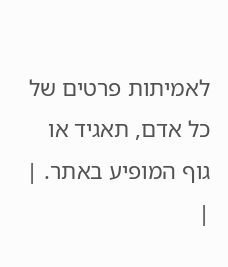לאמיתות פרטים של כל אדם, תאגיד או גוף המופיע באתר. |
|